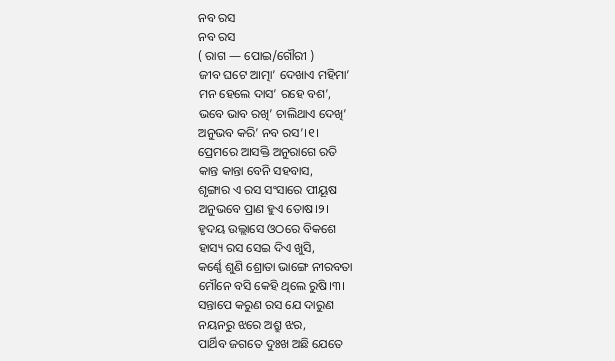ନବ ରସ
ନବ ରସ
( ରାଗ — ପୋଇ/ଗୌରୀ )
ଜୀବ ଘଟେ ଆତ୍ମା’ ଦେଖାଏ ମହିମା’
ମନ ହେଲେ ଦାସ’ ରହେ ବଶ’,
ଭବେ ଭାବ ରଖି’ ଚାଲିଥାଏ ଦେଖି’
ଅନୁଭବ କରି’ ନବ ରସ’।୧।
ପ୍ରେମରେ ଆସକ୍ତି ଅନୁରାଗେ ରତି
କାନ୍ତ କାନ୍ତା ବେନି ସହବାସ,
ଶୃଙ୍ଗାର ଏ ରସ ସଂସାରେ ପୀୟୂଷ
ଅନୁଭବେ ପ୍ରାଣ ହୁଏ ତୋଷ।୨।
ହୃଦୟ ଉଲ୍ଲାସେ ଓଠରେ ବିକଶେ
ହାସ୍ୟ ରସ ସେଇ ଦିଏ ଖୁସି,
କର୍ଣ୍ଣେ ଶୁଣି ଶ୍ରୋତା ଭାଙ୍ଗେ ନୀରବତା
ମୌନେ ବସି କେହି ଥିଲେ ରୁଷି।୩।
ସନ୍ତାପେ କରୁଣ ରସ ଯେ ଦାରୁଣ
ନୟନରୁ ଝରେ ଅଶ୍ରୁ ଝର,
ପାର୍ଥିବ ଜଗତେ ଦୁଃଖ ଅଛି ଯେତେ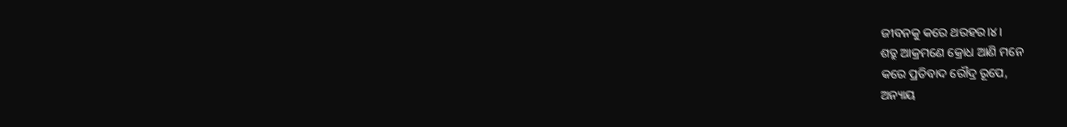ଜୀବନକୁ କରେ ଥରହର।୪।
ଶତ୍ରୁ ଆକ୍ରମଣେ କ୍ରୋଧ ଆଣି ମନେ
କରେ ପ୍ରତିବାଦ ରୌଦ୍ର ରୂପେ,
ଅନ୍ୟାୟ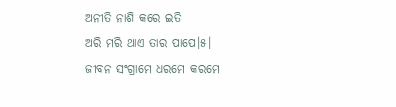ଅନୀତି ନାଶି କରେ ଇତି
ଅରି ମରି ଥାଏ ତାର ପାପେ।୫।
ଜୀବନ ସଂଗ୍ରାମେ ଧରମେ କରମେ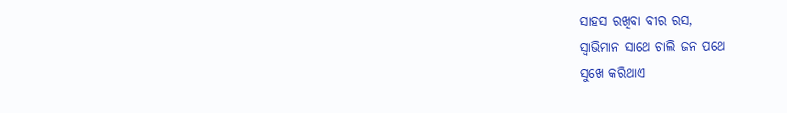ସାହସ ରଖିବା ବୀର ରସ,
ସ୍ଵାଭିମାନ ସାଥେ ଚାଲି ଜନ ପଥେ
ସୁଖେ କରିଥାଏ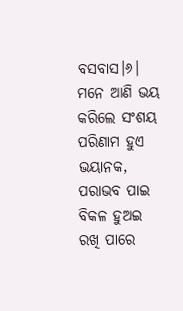ବସବାସ।୬।
ମନେ ଆଣି ଭୟ କରିଲେ ସଂଶୟ
ପରିଣାମ ହୁଏ ଭୟାନକ,
ପରାଭବ ପାଇ ବିକଳ ହୁଅଇ
ରଖି ପାରେ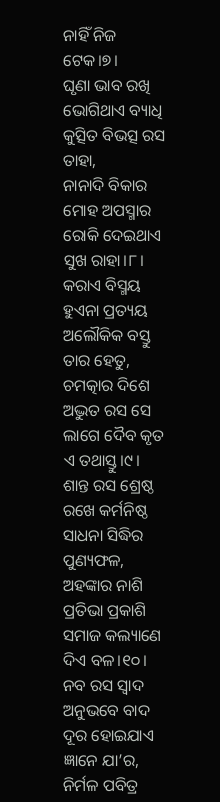ନାହିଁ ନିଜ ଟେକ।୭।
ଘୃଣା ଭାବ ରଖି ଭୋଗିଥାଏ ବ୍ୟାଧି
କୁତ୍ସିତ ବିଭତ୍ସ ରସ ତାହା,
ନାନାଦି ବିକାର ମୋହ ଅପସ୍ମାର
ରୋକି ଦେଇଥାଏ ସୁଖ ରାହା।୮।
କରାଏ ବିସ୍ମୟ ହୁଏନା ପ୍ରତ୍ୟୟ
ଅଲୌକିକ ବସ୍ତୁ ତାର ହେତୁ,
ଚମତ୍କାର ଦିଶେ ଅଦ୍ଭୁତ ରସ ସେ
ଲାଗେ ଦୈବ କୃତ ଏ ତଥାସ୍ତୁ।୯।
ଶାନ୍ତ ରସ ଶ୍ରେଷ୍ଠ ରଖେ କର୍ମନିଷ୍ଠ
ସାଧନା ସିଦ୍ଧିର ପୁଣ୍ୟଫଳ,
ଅହଙ୍କାର ନାଶି ପ୍ରତିଭା ପ୍ରକାଶି
ସମାଜ କଲ୍ୟାଣେ ଦିଏ ବଳ।୧୦।
ନବ ରସ ସ୍ଵାଦ ଅନୁଭବେ ବାଦ
ଦୂର ହୋଇଯାଏ ଜ୍ଞାନେ ଯା’ର,
ନିର୍ମଳ ପବିତ୍ର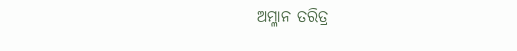ଅମ୍ଳାନ ତରିତ୍ର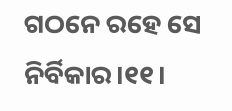ଗଠନେ ରହେ ସେ ନିର୍ବିକାର।୧୧।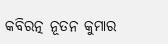କବିରତ୍ନ ନୂତନ କୁମାର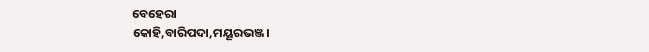ବେହେରା
କୋହି,ବାରିପଦା,ମୟୂରଭଞ୍ଜ।